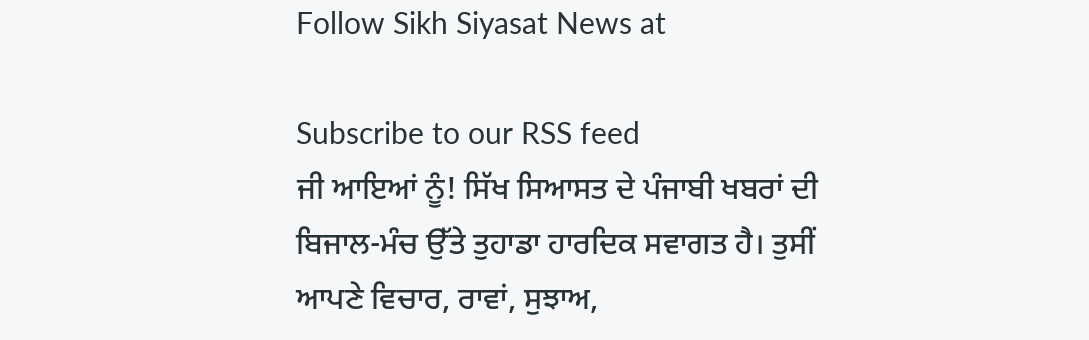Follow Sikh Siyasat News at

Subscribe to our RSS feed
ਜੀ ਆਇਆਂ ਨੂੰ! ਸਿੱਖ ਸਿਆਸਤ ਦੇ ਪੰਜਾਬੀ ਖਬਰਾਂ ਦੀ ਬਿਜਾਲ-ਮੰਚ ਉੱਤੇ ਤੁਹਾਡਾ ਹਾਰਦਿਕ ਸਵਾਗਤ ਹੈ। ਤੁਸੀਂ ਆਪਣੇ ਵਿਚਾਰ, ਰਾਵਾਂ, ਸੁਝਾਅ,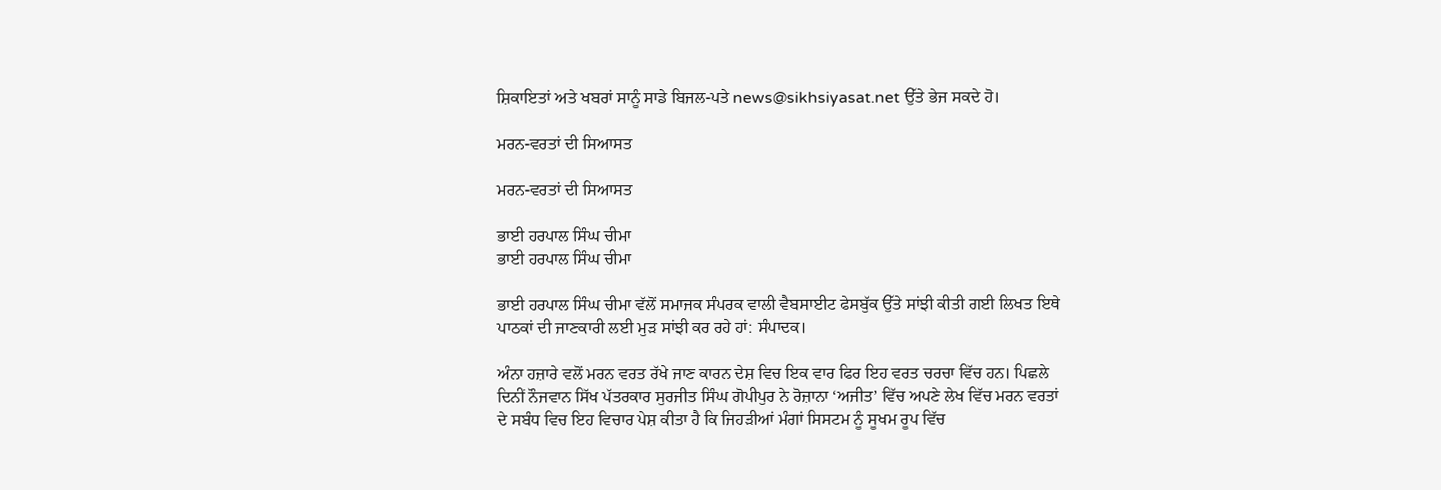ਸ਼ਿਕਾਇਤਾਂ ਅਤੇ ਖਬਰਾਂ ਸਾਨੂੰ ਸਾਡੇ ਬਿਜਲ-ਪਤੇ news@sikhsiyasat.net ਉੱਤੇ ਭੇਜ ਸਕਦੇ ਹੋ।

ਮਰਨ-ਵਰਤਾਂ ਦੀ ਸਿਆਸਤ

ਮਰਨ-ਵਰਤਾਂ ਦੀ ਸਿਆਸਤ

ਭਾਈ ਹਰਪਾਲ ਸਿੰਘ ਚੀਮਾ
ਭਾਈ ਹਰਪਾਲ ਸਿੰਘ ਚੀਮਾ

ਭਾਈ ਹਰਪਾਲ ਸਿੰਘ ਚੀਮਾ ਵੱਲੋਂ ਸਮਾਜਕ ਸੰਪਰਕ ਵਾਲੀ ਵੈਬਸਾਈਟ ਫੇਸਬੁੱਕ ਉੱਤੇ ਸਾਂਝੀ ਕੀਤੀ ਗਈ ਲਿਖਤ ਇਥੇ ਪਾਠਕਾਂ ਦੀ ਜਾਣਕਾਰੀ ਲਈ ਮੁੜ ਸਾਂਝੀ ਕਰ ਰਹੇ ਹਾਂ: ਸੰਪਾਦਕ।

ਅੰਨਾ ਹਜ਼ਾਰੇ ਵਲੋਂ ਮਰਨ ਵਰਤ ਰੱਖੇ ਜਾਣ ਕਾਰਨ ਦੇਸ਼ ਵਿਚ ਇਕ ਵਾਰ ਫਿਰ ਇਹ ਵਰਤ ਚਰਚਾ ਵਿੱਚ ਹਨ। ਪਿਛਲੇ ਦਿਨੀਂ ਨੌਜਵਾਨ ਸਿੱਖ ਪੱਤਰਕਾਰ ਸੁਰਜੀਤ ਸਿੰਘ ਗੋਪੀਪੁਰ ਨੇ ਰੋਜ਼ਾਨਾ ‘ਅਜੀਤ’ ਵਿੱਚ ਅਪਣੇ ਲੇਖ ਵਿੱਚ ਮਰਨ ਵਰਤਾਂ ਦੇ ਸਬੰਧ ਵਿਚ ਇਹ ਵਿਚਾਰ ਪੇਸ਼ ਕੀਤਾ ਹੈ ਕਿ ਜਿਹੜੀਆਂ ਮੰਗਾਂ ਸਿਸਟਮ ਨੂੰ ਸੂਖਮ ਰੂਪ ਵਿੱਚ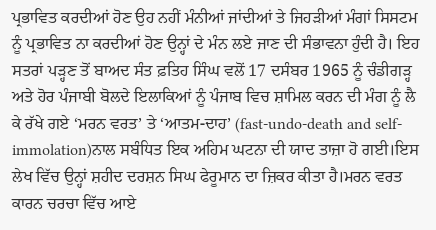ਪ੍ਰਭਾਵਿਤ ਕਰਦੀਆਂ ਹੋਣ ਉਹ ਨਹੀਂ ਮੰਨੀਆਂ ਜਾਂਦੀਆਂ ਤੇ ਜਿਹੜੀਆਂ ਮੰਗਾਂ ਸਿਸਟਮ ਨੂੰ ਪ੍ਰਭਾਵਿਤ ਨਾ ਕਰਦੀਆਂ ਹੋਣ ਉਨ੍ਹਾਂ ਦੇ ਮੰਨ ਲਏ ਜਾਣ ਦੀ ਸੰਭਾਵਨਾ ਹੁੰਦੀ ਹੈ। ਇਹ ਸਤਰਾਂ ਪੜ੍ਹਣ ਤੋਂ ਬਾਅਦ ਸੰਤ ਫ਼ਤਿਹ ਸਿੰਘ ਵਲੋਂ 17 ਦਸੰਬਰ 1965 ਨੂੰ ਚੰਡੀਗੜ੍ਹ ਅਤੇ ਹੋਰ ਪੰਜਾਬੀ ਬੋਲਦੇ ਇਲਾਕਿਆਂ ਨੂੰ ਪੰਜਾਬ ਵਿਚ ਸ਼ਾਮਿਲ ਕਰਨ ਦੀ ਮੰਗ ਨੂੰ ਲੈ ਕੇ ਰੱਖੇ ਗਏ ‘ਮਰਨ ਵਰਤ’ ਤੇ ‘ਆਤਮ-ਦਾਹ’ (fast-undo-death and self-immolation)ਨਾਲ ਸਬੰਧਿਤ ਇਕ ਅਹਿਮ ਘਟਨਾ ਦੀ ਯਾਦ ਤਾਜ਼ਾ ਹੋ ਗਈ।ਇਸ ਲੇਖ ਵਿੱਚ ਉਨ੍ਹਾਂ ਸ਼ਹੀਦ ਦਰਸ਼ਨ ਸਿਘ ਫੇਰੂਮਾਨ ਦਾ ਜ਼ਿਕਰ ਕੀਤਾ ਹੈ।ਮਰਨ ਵਰਤ ਕਾਰਨ ਚਰਚਾ ਵਿੱਚ ਆਏ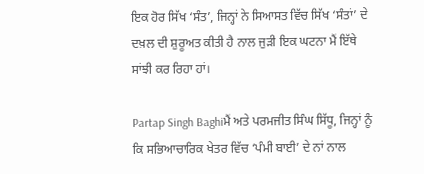ਇਕ ਹੋਰ ਸਿੱਖ ‘ਸੰਤ’, ਜਿਨ੍ਹਾਂ ਨੇ ਸਿਆਸਤ ਵਿੱਚ ਸਿੱਖ ‘ਸੰਤਾਂ’ ਦੇ ਦਖ਼ਲ ਦੀ ਸ਼ੁਰੂਅਤ ਕੀਤੀ ਹੈ ਨਾਲ ਜੁੜੀ ਇਕ ਘਟਨਾ ਮੈਂ ਇੱਥੇ ਸਾਂਝੀ ਕਰ ਰਿਹਾ ਹਾਂ।

Partap Singh Baghiਮੈਂ ਅਤੇ ਪਰਮਜੀਤ ਸਿੰਘ ਸਿੱਧੂ, ਜਿਨ੍ਹਾਂ ਨੂੰ ਕਿ ਸਭਿਆਚਾਰਿਕ ਖੇਤਰ ਵਿੱਚ ‘ਪੰਮੀ ਬਾਈ’ ਦੇ ਨਾਂ ਨਾਲ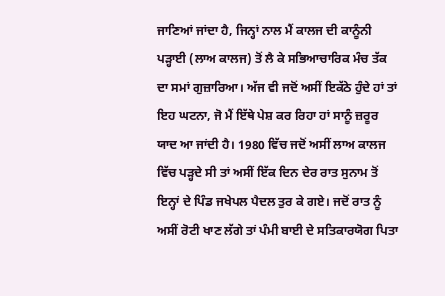ਜਾਣਿਆਂ ਜਾਂਦਾ ਹੈ, ਜਿਨ੍ਹਾਂ ਨਾਲ ਮੈਂ ਕਾਲਜ ਦੀ ਕਾਨੂੰਨੀ ਪੜ੍ਹਾਈ (ਲਾਅ ਕਾਲਜ) ਤੋਂ ਲੈ ਕੇ ਸਭਿਆਚਾਰਿਕ ਮੰਚ ਤੱਕ ਦਾ ਸਮਾਂ ਗੁਜ਼ਾਰਿਆ। ਅੱਜ ਵੀ ਜਦੋਂ ਅਸੀਂ ਇਕੱਠੇ ਹੁੰਦੇ ਹਾਂ ਤਾਂ ਇਹ ਘਟਨਾ, ਜੋ ਮੈਂ ਇੱਥੇ ਪੇਸ਼ ਕਰ ਰਿਹਾ ਹਾਂ ਸਾਨੂੰ ਜ਼ਰੂਰ ਯਾਦ ਆ ਜਾਂਦੀ ਹੈ। 1980 ਵਿੱਚ ਜਦੋਂ ਅਸੀਂ ਲਾਅ ਕਾਲਜ ਵਿੱਚ ਪੜ੍ਹਦੇ ਸੀ ਤਾਂ ਅਸੀਂ ਇੱਕ ਦਿਨ ਦੇਰ ਰਾਤ ਸੁਨਾਮ ਤੋਂ ਇਨ੍ਹਾਂ ਦੇ ਪਿੰਡ ਜਖੇਪਲ ਪੈਦਲ ਤੁਰ ਕੇ ਗਏ। ਜਦੋਂ ਰਾਤ ਨੂੰ ਅਸੀਂ ਰੋਟੀ ਖਾਣ ਲੱਗੇ ਤਾਂ ਪੰਮੀ ਬਾਈ ਦੇ ਸਤਿਕਾਰਯੋਗ ਪਿਤਾ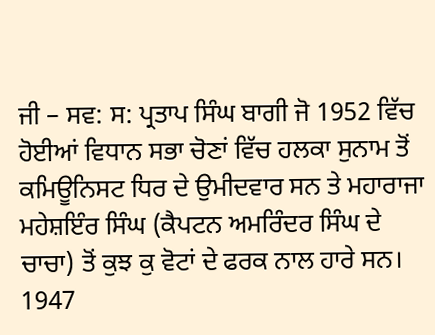ਜੀ – ਸਵ: ਸ: ਪ੍ਰਤਾਪ ਸਿੰਘ ਬਾਗੀ ਜੋ 1952 ਵਿੱਚ ਹੋਈਆਂ ਵਿਧਾਨ ਸਭਾ ਚੋਣਾਂ ਵਿੱਚ ਹਲਕਾ ਸੁਨਾਮ ਤੋਂ ਕਮਿਊਨਿਸਟ ਧਿਰ ਦੇ ਉਮੀਦਵਾਰ ਸਨ ਤੇ ਮਹਾਰਾਜਾ ਮਹੇਸ਼ਇੰਰ ਸਿੰਘ (ਕੈਪਟਨ ਅਮਰਿੰਦਰ ਸਿੰਘ ਦੇ ਚਾਚਾ) ਤੋਂ ਕੁਝ ਕੁ ਵੋਟਾਂ ਦੇ ਫਰਕ ਨਾਲ ਹਾਰੇ ਸਨ। 1947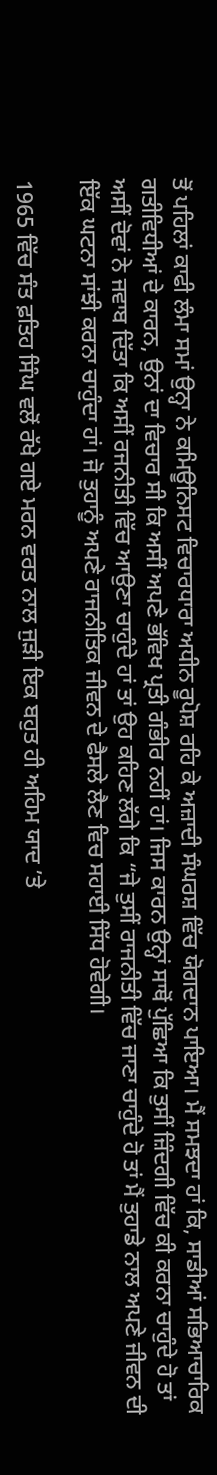ਤੋਂ ਪਹਿਲਾਂ ਕਾਫੀ ਲੰਮਾ ਸਮਾਂ ਉਨ੍ਹਾ ਨੇ ਕਮਿਊਨਿਸਟ ਵਿਚਾਰਧਾਰਾ ਅਧੀਨ ਰੂਪੋਸ਼ ਰਹਿ ਕੇ ਅਜ਼ਾਦੀ ਸੰਘਰਸ਼ ਵਿੱਚ ਯੋਗਦਾਨ ਪਾਇਆ। ਮੈਂ ਸਮਝਦਾ ਹਾਂ ਕਿ, ਸਾਡੀਆਂ ਸਭਿਆਚਾਰਿਕ ਗਤੀਵਿਧੀਆਂ ਦੇ ਕਾਰਨ, ਉਨਾਂ ਦਾ ਵਿਚਾਰ ਸੀ ਕਿ ਅਸੀਂ ਅਪਣੇ ਭੱਵਿਖ ਪ੍ਰਤੀ ਗੰਭੀਰ ਨਹੀਂ ਹਾਂ। ਜਿਸ ਕਾਰਨ ਉਨ੍ਹਾਂ ਸਾਥੋਂ ਪੁੱਛਿਆ ਕਿ ਤੁਸੀਂ ਜ਼ਿੰਦਗੀ ਵਿੱਚ ਕੀ ਕਰਨਾ ਚਾਹੁੰਦੇ ਹੋ ਤਾਂ ਅਸੀਂ ਦੋਵਾਂ ਨੇ ਜਵਾਬ ਦਿੱਤਾ ਕਿ ਅਸੀਂ ਰਜਨੀਤੀ ਵਿੱਚ ਆਉਣਾ ਚਾਹੁੰਦੇ ਹਾਂ ਤਾਂ ਉਹ ਕਹਿਣ ਲੱਗੇ ਕਿ “ਜੇ ਤੁਸੀਂ ਰਾਜਨੀਤੀ ਵਿੱਚ ਜਾਣਾ ਚਾਹੁੰਦੇ ਹੋ ਤਾਂ ਮੈਂ ਤੁਹਾਡੇ ਨਾਲ ਅਪਣੇ ਜੀਵਨ ਦੀ ਇੱਕ ਘਟਨਾ ਸਾਂਝੀ ਕਰਨਾ ਚਾਹੁੰਦਾ ਹਾਂ। ਜੋ ਤੁਹਾਨੂੰ ਅਪਣੇ ਰਾਜਨੀਤਿਕ ਜੀਵਨ ਦੇ ਫੈਸਲੇ ਲੈਣ ਵਿਚ ਸਹਾਈ ਸਿੱਧ ਹੋਵੇਗੀ।

1965 ਵਿੱਚ ਸੰਤ ਫ਼ਤਿਹ ਸਿੰਘ ਵਲੋਂ ਰੱਖੇ ਗਏ ਮਰਨ ਵਰਤ ਨਾਲ ਜੁੜੀ ਇਕ ਬਹੁਤ ਹੀ ਅਹਿਮ ਯਾਦ ’ਤੇ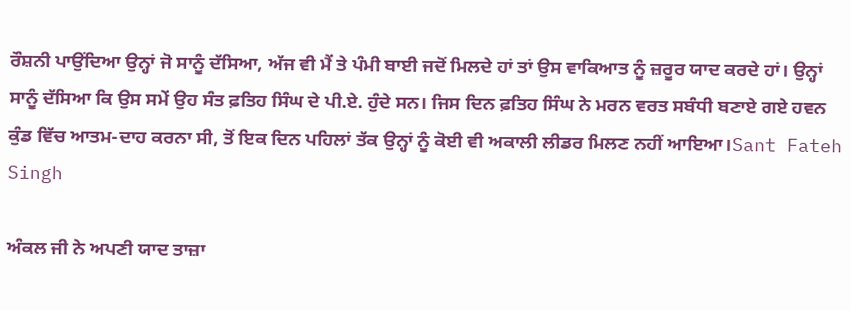ਰੌਸ਼ਨੀ ਪਾਉਂਦਿਆ ਉਨ੍ਹਾਂ ਜੋ ਸਾਨੂੰ ਦੱਸਿਆ, ਅੱਜ ਵੀ ਮੈਂ ਤੇ ਪੰਮੀ ਬਾਈ ਜਦੋਂ ਮਿਲਦੇ ਹਾਂ ਤਾਂ ਉਸ ਵਾਕਿਆਤ ਨੂੰ ਜ਼ਰੂਰ ਯਾਦ ਕਰਦੇ ਹਾਂ। ਉਨ੍ਹਾਂ ਸਾਨੂੰ ਦੱਸਿਆ ਕਿ ਉਸ ਸਮੇਂ ਉਹ ਸੰਤ ਫ਼ਤਿਹ ਸਿੰਘ ਦੇ ਪੀ.ਏ. ਹੁੰਦੇ ਸਨ। ਜਿਸ ਦਿਨ ਫ਼ਤਿਹ ਸਿੰਘ ਨੇ ਮਰਨ ਵਰਤ ਸਬੰਧੀ ਬਣਾਏ ਗਏ ਹਵਨ ਕੁੰਡ ਵਿੱਚ ਆਤਮ-ਦਾਹ ਕਰਨਾ ਸੀ, ਤੋਂ ਇਕ ਦਿਨ ਪਹਿਲਾਂ ਤੱਕ ਉਨ੍ਹਾਂ ਨੂੰ ਕੋਈ ਵੀ ਅਕਾਲੀ ਲੀਡਰ ਮਿਲਣ ਨਹੀਂ ਆਇਆ।Sant Fateh Singh

ਅੰਕਲ ਜੀ ਨੇ ਅਪਣੀ ਯਾਦ ਤਾਜ਼ਾ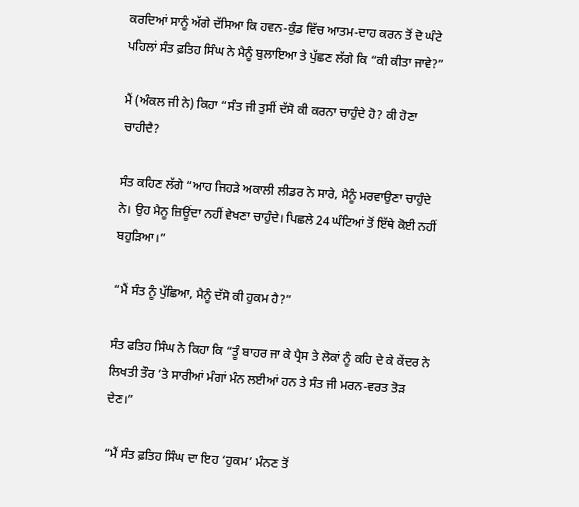ਕਰਦਿਆਂ ਸਾਨੂੰ ਅੱਗੇ ਦੱਸਿਆ ਕਿ ਹਵਨ-ਕੁੰਡ ਵਿੱਚ ਆਤਮ-ਦਾਹ ਕਰਨ ਤੋਂ ਦੋ ਘੰਟੇ ਪਹਿਲਾਂ ਸੰਤ ਫ਼ਤਿਹ ਸਿੰਘ ਨੇ ਮੈਨੂੰ ਬੁਲਾਇਆ ਤੇ ਪੁੱਛਣ ਲੱਗੇ ਕਿ “ਕੀ ਕੀਤਾ ਜਾਵੇ?”

ਮੈਂ (ਅੰਕਲ ਜੀ ਨੇ) ਕਿਹਾ “ਸੰਤ ਜੀ ਤੁਸੀਂ ਦੱਸੋ ਕੀ ਕਰਨਾ ਚਾਹੁੰਦੇ ਹੋ? ਕੀ ਹੋਣਾ ਚਾਹੀਦੈ?

ਸੰਤ ਕਹਿਣ ਲੱਗੇ “ਆਹ ਜਿਹੜੇ ਅਕਾਲੀ ਲੀਡਰ ਨੇ ਸਾਰੇ, ਮੈਨੂੰ ਮਰਵਾਉਣਾ ਚਾਹੁੰਦੇ ਨੇ। ਉਹ ਮੈਨੂ ਜ਼ਿਊਂਦਾ ਨਹੀਂ ਵੇਖਣਾ ਚਾਹੁੰਦੇ। ਪਿਛਲੇ 24 ਘੰਟਿਆਂ ਤੋਂ ਇੱਥੇ ਕੋਈ ਨਹੀਂ ਬਹੁੜਿਆ।”

“ਮੈਂ ਸੰਤ ਨੂੰ ਪੁੱਛਿਆ, ਮੈਨੂੰ ਦੱਸੋ ਕੀ ਹੁਕਮ ਹੈ?”

ਸੰਤ ਫਤਿਹ ਸਿੰਘ ਨੇ ਕਿਹਾ ਕਿ “ਤੂੰ ਬਾਹਰ ਜਾ ਕੇ ਪ੍ਰੈਸ ਤੇ ਲੋਕਾਂ ਨੂੰ ਕਹਿ ਦੇ ਕੇ ਕੇਂਦਰ ਨੇ ਲਿਖਤੀ ਤੌਰ ’ਤੇ ਸਾਰੀਆਂ ਮੰਗਾਂ ਮੰਨ ਲਈਆਂ ਹਨ ਤੇ ਸੰਤ ਜੀ ਮਰਨ-ਵਰਤ ਤੋੜ ਦੇਣ।”

“ਮੈਂ ਸੰਤ ਫ਼ਤਿਹ ਸਿੰਘ ਦਾ ਇਹ ‘ਹੁਕਮ’ ਮੰਨਣ ਤੋਂ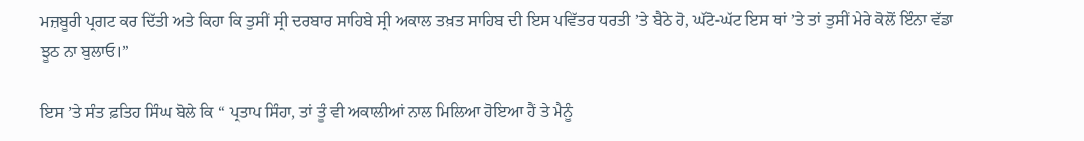ਮਜ਼ਬੂਰੀ ਪ੍ਰਗਟ ਕਰ ਦਿੱਤੀ ਅਤੇ ਕਿਹਾ ਕਿ ਤੁਸੀਂ ਸ੍ਰੀ ਦਰਬਾਰ ਸਾਹਿਬੇ ਸ੍ਰੀ ਅਕਾਲ ਤਖ਼ਤ ਸਾਹਿਬ ਦੀ ਇਸ ਪਵਿੱਤਰ ਧਰਤੀ ’ਤੇ ਬੈਠੇ ਹੋ, ਘੱਟੋ-ਘੱਟ ਇਸ ਥਾਂ ’ਤੇ ਤਾਂ ਤੁਸੀਂ ਮੇਰੇ ਕੋਲੋਂ ਇੰਨਾ ਵੱਡਾ ਝੂਠ ਨਾ ਬੁਲਾਓ।”

ਇਸ ’ਤੇ ਸੰਤ ਫ਼ਤਿਹ ਸਿੰਘ ਬੋਲੇ ਕਿ “ ਪ੍ਰਤਾਪ ਸਿੰਹਾ, ਤਾਂ ਤੂੰ ਵੀ ਅਕਾਲੀਆਂ ਨਾਲ ਮਿਲਿਆ ਹੋਇਆ ਹੈਂ ਤੇ ਮੈਨੂੰ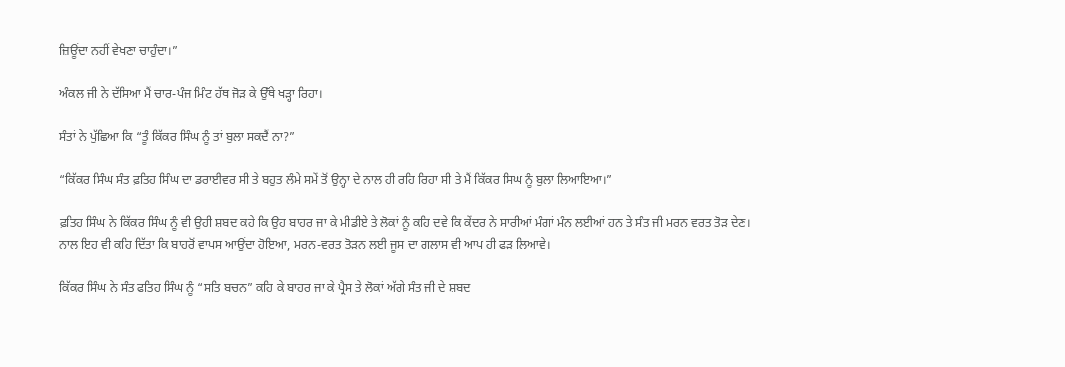ਜ਼ਿਊਂਦਾ ਨਹੀਂ ਵੇਖਣਾ ਚਾਹੁੰਦਾ।”

ਅੰਕਲ ਜੀ ਨੇ ਦੱਸਿਆ ਮੈਂ ਚਾਰ-ਪੰਜ ਮਿੰਟ ਹੱਥ ਜੋੜ ਕੇ ਉੱਥੇ ਖੜ੍ਹਾ ਰਿਹਾ।

ਸੰਤਾਂ ਨੇ ਪੁੱਛਿਆ ਕਿ “ਤੂੰ ਕਿੱਕਰ ਸਿੰਘ ਨੂੰ ਤਾਂ ਬੁਲਾ ਸਕਦੈਂ ਨਾ?”

“ਕਿੱਕਰ ਸਿੰਘ ਸੰਤ ਫ਼ਤਿਹ ਸਿੰਘ ਦਾ ਡਰਾਈਵਰ ਸੀ ਤੇ ਬਹੁਤ ਲੰਮੇ ਸਮੇਂ ਤੋਂ ਉਨ੍ਹਾ ਦੇ ਨਾਲ ਹੀ ਰਹਿ ਰਿਹਾ ਸੀ ਤੇ ਮੈਂ ਕਿੱਕਰ ਸਿਘ ਨੂੰ ਬੁਲਾ ਲਿਆਇਆ।”

ਫ਼ਤਿਹ ਸਿੰਘ ਨੇ ਕਿੱਕਰ ਸਿੰਘ ਨੂੰ ਵੀ ਉਹੀ ਸ਼ਬਦ ਕਹੇ ਕਿ ਉਹ ਬਾਹਰ ਜਾ ਕੇ ਮੀਡੀਏ ਤੇ ਲੋਕਾਂ ਨੂੰ ਕਹਿ ਦਵੇ ਕਿ ਕੇਂਦਰ ਨੇ ਸਾਰੀਆਂ ਮੰਗਾਂ ਮੰਨ ਲਈਆਂ ਹਨ ਤੇ ਸੰਤ ਜੀ ਮਰਨ ਵਰਤ ਤੋੜ ਦੇਣ। ਨਾਲ ਇਹ ਵੀ ਕਹਿ ਦਿੱਤਾ ਕਿ ਬਾਹਰੋਂ ਵਾਪਸ ਆਉਂਦਾ ਹੋਇਆ, ਮਰਨ-ਵਰਤ ਤੋੜਨ ਲਈ ਜੂਸ ਦਾ ਗਲਾਸ ਵੀ ਆਪ ਹੀ ਫੜ ਲਿਆਵੇ।

ਕਿੱਕਰ ਸਿੰਘ ਨੇ ਸੰਤ ਫਤਿਹ ਸਿੰਘ ਨੂੰ “ਸਤਿ ਬਚਨ” ਕਹਿ ਕੇ ਬਾਹਰ ਜਾ ਕੇ ਪ੍ਰੈਸ ਤੇ ਲੋਕਾਂ ਅੱਗੇ ਸੰਤ ਜੀ ਦੇ ਸ਼ਬਦ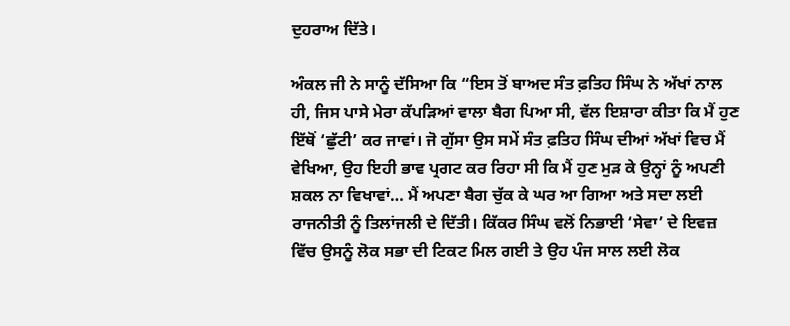ਦੁਹਰਾਅ ਦਿੱਤੇ।

ਅੰਕਲ ਜੀ ਨੇ ਸਾਨੂੰ ਦੱਸਿਆ ਕਿ “ਇਸ ਤੋਂ ਬਾਅਦ ਸੰਤ ਫ਼ਤਿਹ ਸਿੰਘ ਨੇ ਅੱਖਾਂ ਨਾਲ ਹੀ, ਜਿਸ ਪਾਸੇ ਮੇਰਾ ਕੱਪੜਿਆਂ ਵਾਲਾ ਬੈਗ ਪਿਆ ਸੀ, ਵੱਲ ਇਸ਼ਾਰਾ ਕੀਤਾ ਕਿ ਮੈਂ ਹੁਣ ਇੱਥੋਂ ‘ਛੁੱਟੀ’ ਕਰ ਜਾਵਾਂ। ਜੋ ਗੁੱਸਾ ਉਸ ਸਮੇਂ ਸੰਤ ਫ਼ਤਿਹ ਸਿੰਘ ਦੀਆਂ ਅੱਖਾਂ ਵਿਚ ਮੈਂ ਵੇਖਿਆ, ਉਹ ਇਹੀ ਭਾਵ ਪ੍ਰਗਟ ਕਰ ਰਿਹਾ ਸੀ ਕਿ ਮੈਂ ਹੁਣ ਮੁੜ ਕੇ ਉਨ੍ਹਾਂ ਨੂੰ ਅਪਣੀ ਸ਼ਕਲ ਨਾ ਵਿਖਾਵਾਂ… ਮੈਂ ਅਪਣਾ ਬੈਗ ਚੁੱਕ ਕੇ ਘਰ ਆ ਗਿਆ ਅਤੇ ਸਦਾ ਲਈ ਰਾਜਨੀਤੀ ਨੂੰ ਤਿਲਾਂਜਲੀ ਦੇ ਦਿੱਤੀ। ਕਿੱਕਰ ਸਿੰਘ ਵਲੋਂ ਨਿਭਾਈ ‘ਸੇਵਾ’ ਦੇ ਇਵਜ਼ ਵਿੱਚ ਉਸਨੂੰ ਲੋਕ ਸਭਾ ਦੀ ਟਿਕਟ ਮਿਲ ਗਈ ਤੇ ਉਹ ਪੰਜ ਸਾਲ ਲਈ ਲੋਕ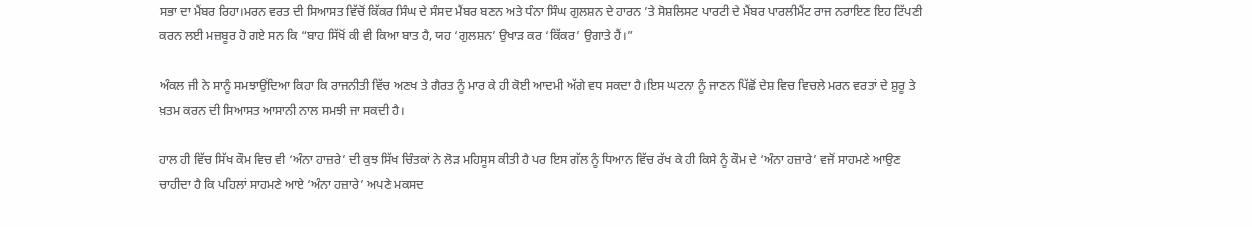ਸਭਾ ਦਾ ਮੈਂਬਰ ਰਿਹਾ।ਮਰਨ ਵਰਤ ਦੀ ਸਿਆਸਤ ਵਿੱਚੋਂ ਕਿੱਕਰ ਸਿੰਘ ਦੇ ਸੰਸਦ ਮੈਂਬਰ ਬਣਨ ਅਤੇ ਧੰਨਾ ਸਿੰਘ ਗੁਲਸ਼ਨ ਦੇ ਹਾਰਨ ’ਤੇ ਸੋਸ਼ਲਿਸਟ ਪਾਰਟੀ ਦੇ ਮੈਂਬਰ ਪਾਰਲੀਮੈਂਟ ਰਾਜ ਨਰਾਇਣ ਇਹ ਟਿੱਪਣੀ ਕਰਨ ਲਈ ਮਜ਼ਬੂਰ ਹੋ ਗਏ ਸਨ ਕਿ “ਬਾਹ ਸਿੱਖੋਂ ਕੀ ਵੀ ਕਿਆ ਬਾਤ ਹੈ, ਯਹ ‘ਗੁਲਸ਼ਨ’ ਉਖਾੜ ਕਰ ‘ਕਿੱਕਰ’ ਉਗਾਤੇ ਹੈਂ।”

ਅੰਕਲ ਜੀ ਨੇ ਸਾਨੂੰ ਸਮਝਾਉਂਦਿਆ ਕਿਹਾ ਕਿ ਰਾਜਨੀਤੀ ਵਿੱਚ ਅਣਖ ਤੇ ਗੈਰਤ ਨੂੰ ਮਾਰ ਕੇ ਹੀ ਕੋਈ ਆਦਮੀ ਅੱਗੇ ਵਧ ਸਕਦਾ ਹੈ।ਇਸ ਘਟਨਾ ਨੂੰ ਜਾਣਨ ਪਿੱਛੋਂ ਦੇਸ਼ ਵਿਚ ਵਿਚਲੇ ਮਰਨ ਵਰਤਾਂ ਦੇ ਸ਼ੁਰੂ ਤੇ ਖ਼ਤਮ ਕਰਨ ਦੀ ਸਿਆਸਤ ਆਸਾਨੀ ਨਾਲ ਸਮਝੀ ਜਾ ਸਕਦੀ ਹੈ।

ਹਾਲ ਹੀ ਵਿੱਚ ਸਿੱਖ ਕੌਮ ਵਿਚ ਵੀ ‘ਅੰਨਾ ਹਾਜ਼ਰੇ’ ਦੀ ਕੁਝ ਸਿੱਖ ਚਿੰਤਕਾਂ ਨੇ ਲੋੜ ਮਹਿਸੂਸ ਕੀਤੀ ਹੈ ਪਰ ਇਸ ਗੱਲ ਨੂੰ ਧਿਆਨ ਵਿੱਚ ਰੱਖ ਕੇ ਹੀ ਕਿਸੇ ਨੂੰ ਕੌਮ ਦੇ ‘ਅੰਨਾ ਹਜ਼ਾਰੇ’ ਵਜੋਂ ਸਾਹਮਣੇ ਆਉਣ ਚਾਹੀਦਾ ਹੈ ਕਿ ਪਹਿਲਾਂ ਸਾਹਮਣੇ ਆਏ ‘ਅੰਨਾ ਹਜ਼ਾਰੇ’ ਅਪਣੇ ਮਕਸਦ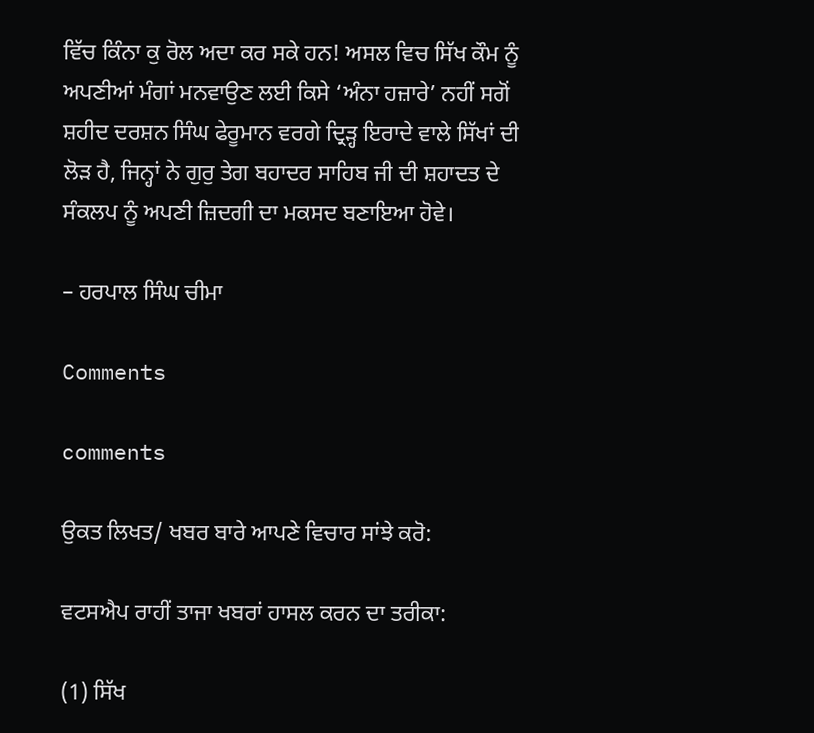ਵਿੱਚ ਕਿੰਨਾ ਕੁ ਰੋਲ ਅਦਾ ਕਰ ਸਕੇ ਹਨ! ਅਸਲ ਵਿਚ ਸਿੱਖ ਕੌਮ ਨੂੰ ਅਪਣੀਆਂ ਮੰਗਾਂ ਮਨਵਾਉਣ ਲਈ ਕਿਸੇ ‘ਅੰਨਾ ਹਜ਼ਾਰੇ’ ਨਹੀਂ ਸਗੋਂ ਸ਼ਹੀਦ ਦਰਸ਼ਨ ਸਿੰਘ ਫੇਰੂਮਾਨ ਵਰਗੇ ਦ੍ਰਿੜ੍ਹ ਇਰਾਦੇ ਵਾਲੇ ਸਿੱਖਾਂ ਦੀ ਲੋੜ ਹੈ, ਜਿਨ੍ਹਾਂ ਨੇ ਗੁਰੁ ਤੇਗ ਬਹਾਦਰ ਸਾਹਿਬ ਜੀ ਦੀ ਸ਼ਹਾਦਤ ਦੇ ਸੰਕਲਪ ਨੂੰ ਅਪਣੀ ਜ਼ਿਦਗੀ ਦਾ ਮਕਸਦ ਬਣਾਇਆ ਹੋਵੇ।

– ਹਰਪਾਲ ਸਿੰਘ ਚੀਮਾ

Comments

comments

ਉਕਤ ਲਿਖਤ/ ਖਬਰ ਬਾਰੇ ਆਪਣੇ ਵਿਚਾਰ ਸਾਂਝੇ ਕਰੋ:

ਵਟਸਐਪ ਰਾਹੀਂ ਤਾਜਾ ਖਬਰਾਂ ਹਾਸਲ ਕਰਨ ਦਾ ਤਰੀਕਾ:

(1) ਸਿੱਖ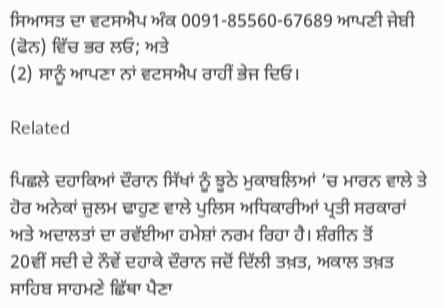ਸਿਆਸਤ ਦਾ ਵਟਸਐਪ ਅੰਕ 0091-85560-67689 ਆਪਣੀ ਜੇਬੀ (ਫੋਨ) ਵਿੱਚ ਭਰ ਲਓ; ਅਤੇ
(2) ਸਾਨੂੰ ਆਪਣਾ ਨਾਂ ਵਟਸਐਪ ਰਾਹੀਂ ਭੇਜ ਦਿਓ।

Related

ਪਿਛਲੇ ਦਹਾਕਿਆਂ ਦੌਰਾਨ ਸਿੱਖਾਂ ਨੂੰ ਝੂਠੇ ਮੁਕਾਬਲਿਆਂ ’ਚ ਮਾਰਨ ਵਾਲੇ ਤੇ ਹੋਰ ਅਨੇਕਾਂ ਜ਼ੁਲਮ ਢਾਹੁਣ ਵਾਲੇ ਪੁਲਿਸ ਅਧਿਕਾਰੀਆਂ ਪ੍ਰਤੀ ਸਰਕਾਰਾਂ ਅਤੇ ਅਦਾਲਤਾਂ ਦਾ ਰਵੱਈਆ ਹਮੇਸ਼ਾਂ ਨਰਮ ਰਿਹਾ ਹੈ। ਸ਼ੰਗੀਨ ਤੋਂ
20ਵੀਂ ਸਦੀ ਦੇ ਨੌਵੇਂ ਦਹਾਕੇ ਦੌਰਾਨ ਜਦੋਂ ਦਿੱਲੀ ਤਖ਼ਤ, ਅਕਾਲ ਤਖ਼ਤ ਸਾਹਿਬ ਸਾਹਮਣੇ ਛਿੱਥਾ ਪੈਣਾ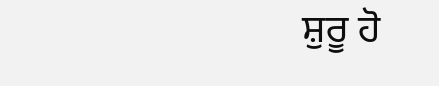ਸ਼ੁਰੂ ਹੋ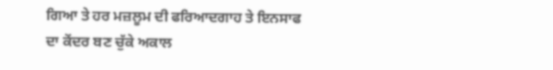ਗਿਆ ਤੇ ਹਰ ਮਜ਼ਲੂਮ ਦੀ ਫਰਿਆਦਗਾਹ ਤੇ ਇਨਸਾਫ ਦਾ ਕੇਂਦਰ ਬਣ ਚੁੱਕੇ ਅਕਾਲ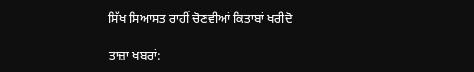ਸਿੱਖ ਸਿਆਸਤ ਰਾਹੀਂ ਚੋਣਵੀਆਂ ਕਿਤਾਬਾਂ ਖਰੀਦੋ

ਤਾਜ਼ਾ ਖਬਰਾਂ: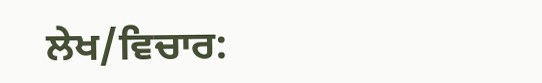ਲੇਖ/ਵਿਚਾਰ: